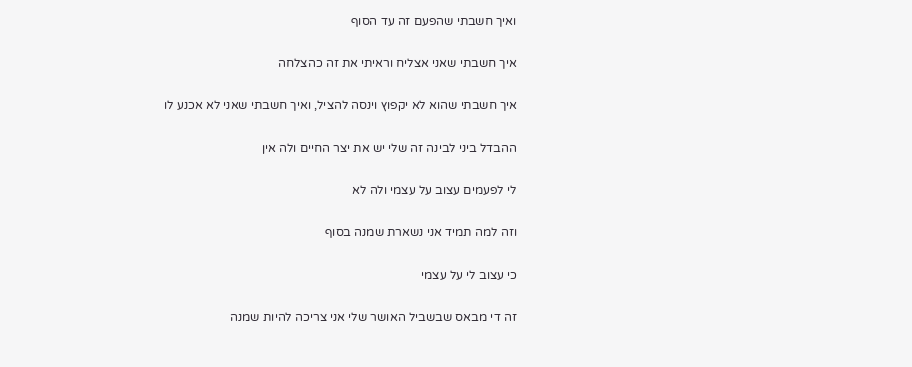ואיך חשבתי שהפעם זה עד הסוף

איך חשבתי שאני אצליח וראיתי את זה כהצלחה

איך חשבתי שהוא לא יקפוץ וינסה להציל, ואיך חשבתי שאני לא אכנע לו

ההבדל ביני לבינה זה שלי יש את יצר החיים ולה אין

לי לפעמים עצוב על עצמי ולה לא

וזה למה תמיד אני נשארת שמנה בסוף

כי עצוב לי על עצמי

זה די מבאס שבשביל האושר שלי אני צריכה להיות שמנה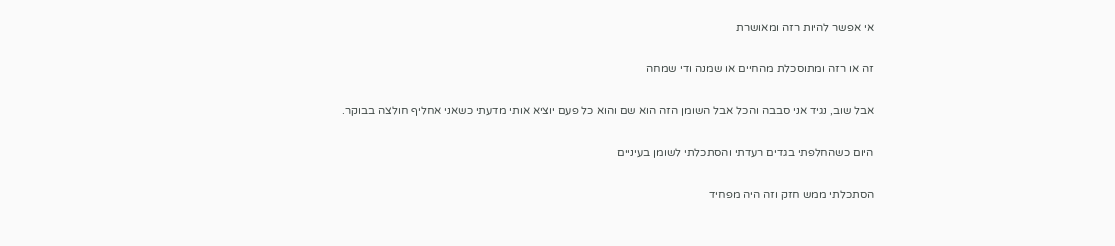אי אפשר להיות רזה ומאושרת

זה או רזה ומתוסכלת מהחיים או שמנה ודי שמחה

אבל שוב, נגיד אני סבבה והכל אבל השומן הזה הוא שם והוא כל פעם יוציא אותי מדעתי כשאני אחליף חולצה בבוקר.

היום כשהחלפתי בגדים רעדתי והסתכלתי לשומן בעיניים

הסתכלתי ממש חזק וזה היה מפחיד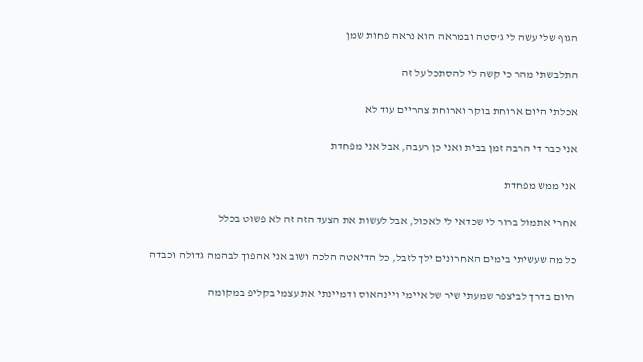הגוף שלי עשה לי ג'סטה ובמראה הוא נראה פחות שמן

התלבשתי מהר כי קשה לי להסתכל על זה

אכלתי היום ארוחת בוקר וארוחת צהריים עוד לא

אני כבר די הרבה זמן בבית ואני כן רעבה, אבל אני מפחדת

אני ממש מפחדת

אחרי אתמול ברור לי שכדאי לי לאכול, אבל לעשות את הצעד הזה זה לא פשוט בכלל

כל מה שעשיתי בימים האחרונים ילך לזבל, כל הדיאטה הלכה ושוב אני אהפוך לבהמה גדולה וכבדה

היום בדרך לביצפר שמעתי שיר של איימי ויינהאוס ודמיינתי את עצמי בקליפ במקומה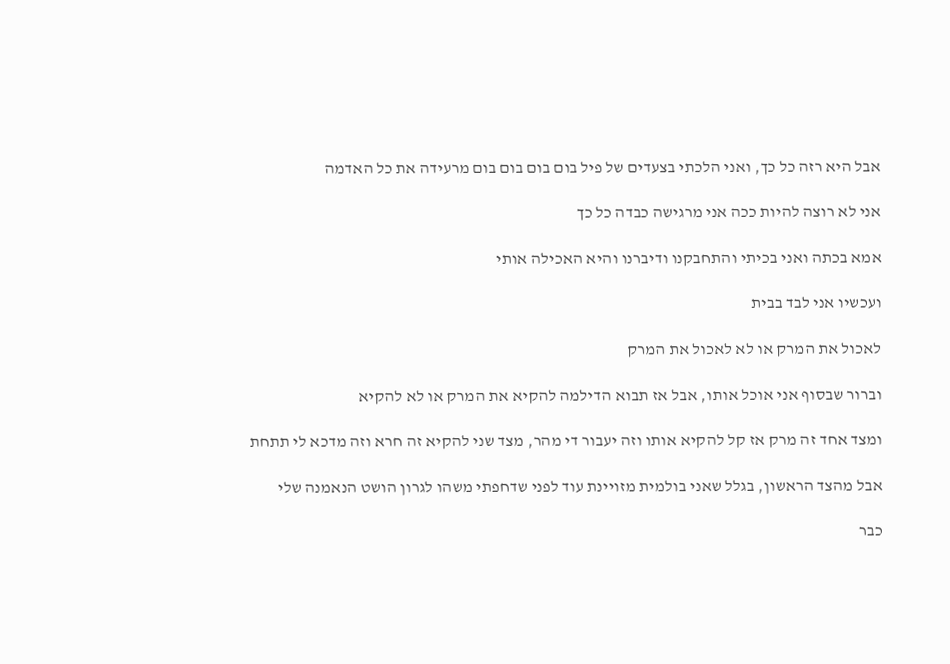אבל היא רזה כל כך, ואני הלכתי בצעדים של פיל בום בום בום בום מרעידה את כל האדמה

אני לא רוצה להיות ככה אני מרגישה כבדה כל כך

אמא בכתה ואני בכיתי והתחבקנו ודיברנו והיא האכילה אותי

ועכשיו אני לבד בבית

לאכול את המרק או לא לאכול את המרק

וברור שבסוף אני אוכל אותו, אבל אז תבוא הדילמה להקיא את המרק או לא להקיא

ומצד אחד זה מרק אז קל להקיא אותו וזה יעבור די מהר, מצד שני להקיא זה חרא וזה מדכא לי תתחת

אבל מהצד הראשון, בגלל שאני בולמית מזויינת עוד לפני שדחפתי משהו לגרון הושט הנאמנה שלי

כבר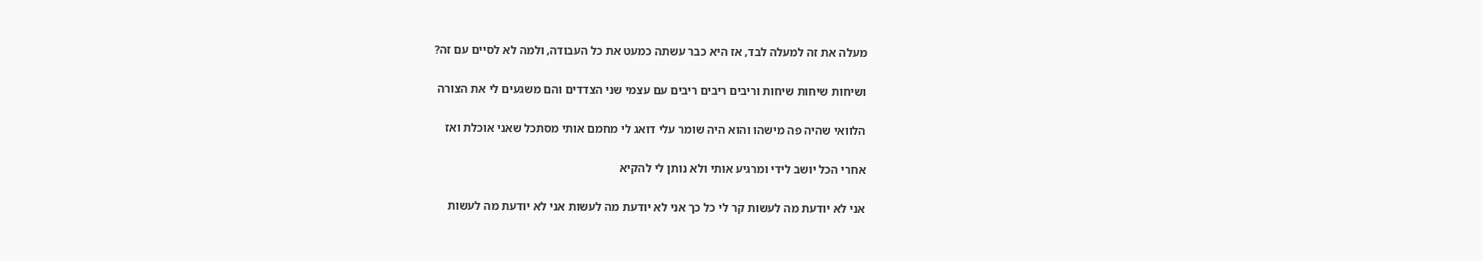מעלה את זה למעלה לבד, אז היא כבר עשתה כמעט את כל העבודה, ולמה לא לסיים עם זה?

ושיחות שיחות שיחות וריבים ריבים ריבים עם עצמי שני הצדדים והם משגעים לי את הצורה

הלוואי שהיה פה מישהו והוא היה שומר עלי דואג לי מחמם אותי מסתכל שאני אוכלת ואז

אחרי הכל יושב לידי ומרגיע אותי ולא נותן לי להקיא

אני לא יודעת מה לעשות קר לי כל כך אני לא יודעת מה לעשות אני לא יודעת מה לעשות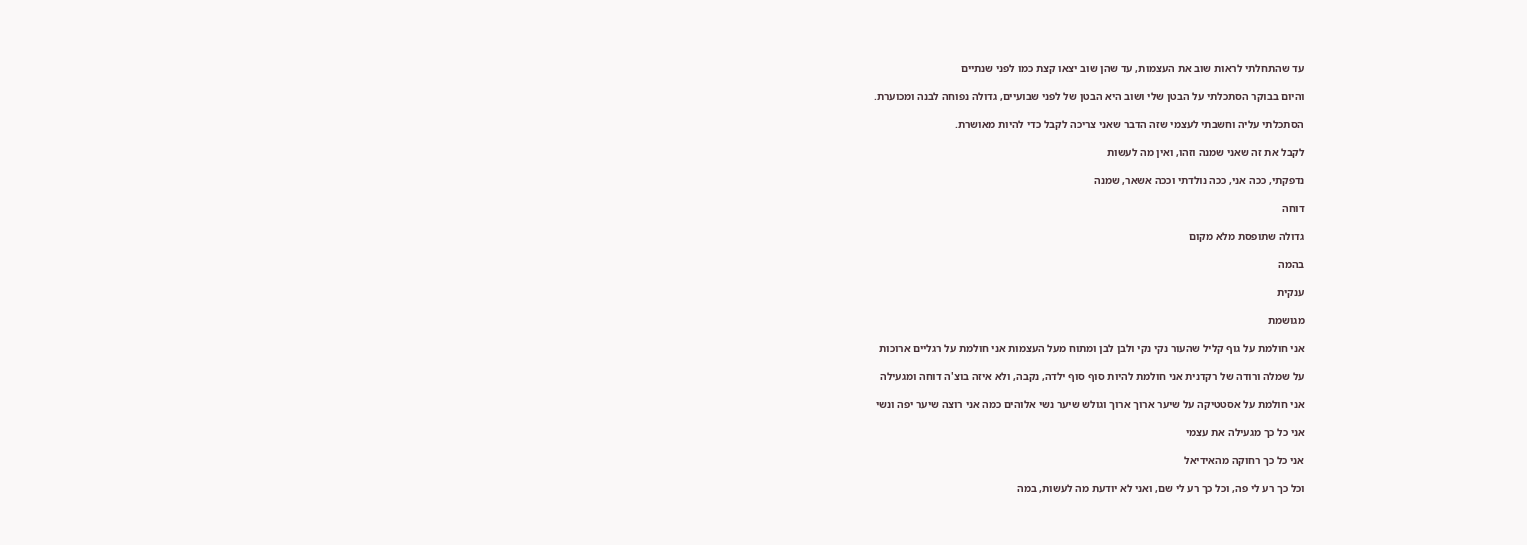עד שהתחלתי לראות שוב את העצמות, עד שהן שוב יצאו קצת כמו לפני שנתיים

והיום בבוקר הסתכלתי על הבטן שלי ושוב היא הבטן של לפני שבועיים, גדולה נפוחה לבנה ומכוערת.

הסתכלתי עליה וחשבתי לעצמי שזה הדבר שאני צריכה לקבל כדי להיות מאושרת.

לקבל את זה שאני שמנה וזהו, ואין מה לעשות

נדפקתי, ככה אני, ככה נולדתי וככה אשאר, שמנה

דוחה

גדולה שתופסת מלא מקום

בהמה

ענקית

מגושמת

אני חולמת על גוף קליל שהעור נקי נקי ולבן לבן ומתוח מעל העצמות אני חולמת על רגליים ארוכות

על שמלה ורודה של רקדנית אני חולמת להיות סוף סוף ילדה, נקבה, ולא איזה בוצ'ה דוחה ומגעילה

אני חולמת על אסטטיקה על שיער ארוך ארוך וגולש שיער נשי אלוהים כמה אני רוצה שיער יפה ונשי

אני כל כך מגעילה את עצמי

אני כל כך רחוקה מהאידיאל

וכל כך רע לי פה, וכל כך רע לי שם, ואני לא יודעת מה לעשות, במה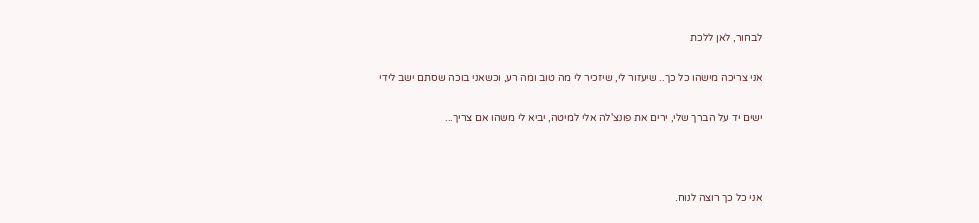לבחור, לאן ללכת

אני צריכה מישהו כל כך.. שיעזור לי, שיזכיר לי מה טוב ומה רע, וכשאני בוכה שסתם ישב לידי

ישים יד על הברך שלי, ירים את פונצ'לה אלי למיטה, יביא לי משהו אם צריך...



אני כל כך רוצה לנוח.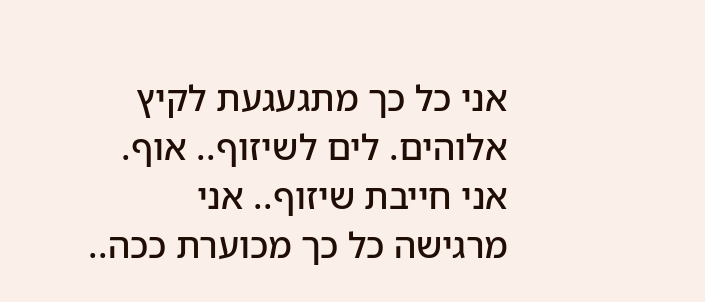אני כל כך מתגעגעת לקיץ אלוהים. לים לשיזוף.. אוף. אני חייבת שיזוף.. אני מרגישה כל כך מכוערת ככה..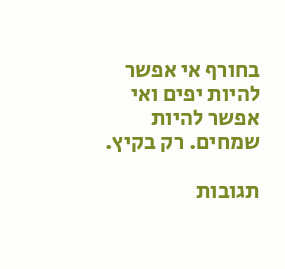בחורף אי אפשר להיות יפים ואי אפשר להיות שמחים. רק בקיץ.

תגובות